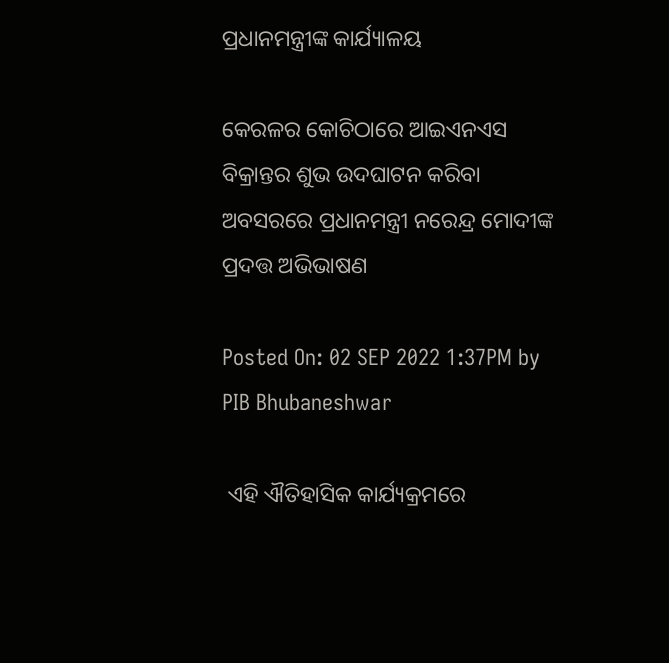ପ୍ରଧାନମନ୍ତ୍ରୀଙ୍କ କାର୍ଯ୍ୟାଳୟ

କେରଳର କୋଚିଠାରେ ଆଇଏନଏସ ବିକ୍ରାନ୍ତର ଶୁଭ ଉଦଘାଟନ କରିବା ଅବସରରେ ପ୍ରଧାନମନ୍ତ୍ରୀ ନରେନ୍ଦ୍ର ମୋଦୀଙ୍କ ପ୍ରଦତ୍ତ ଅଭିଭାଷଣ

Posted On: 02 SEP 2022 1:37PM by PIB Bhubaneshwar

 ଏହି ଐତିହାସିକ କାର୍ଯ୍ୟକ୍ରମରେ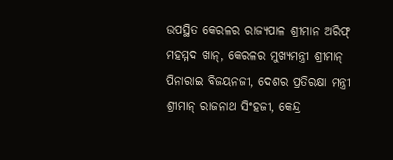ଉପସ୍ଥିତ କେରଳର ରାଜ୍ୟପାଳ ଶ୍ରୀମାନ ଅରିଫ୍ ମହମ୍ମଦ ଖାନ୍‌, କେରଳର ମୁଖ୍ୟମନ୍ତ୍ରୀ ଶ୍ରୀମାନ୍ ପିନାରାଇ ବିଜୟନଜୀ, ଦେଶର ପ୍ରତିରକ୍ଷା ମନ୍ତ୍ରୀ ଶ୍ରୀମାନ୍ ରାଜନାଥ ସିଂହଜୀ, କେନ୍ଦ୍ର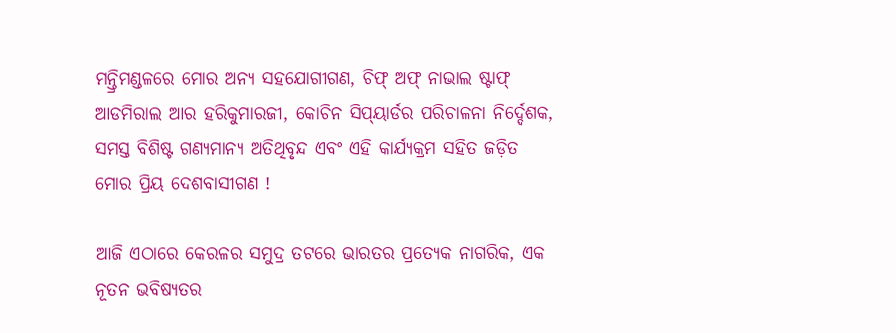ମନ୍ତ୍ରିମଣ୍ଡଳରେ ମୋର ଅନ୍ୟ ସହଯୋଗୀଗଣ, ଚିଫ୍ ଅଫ୍ ନାଭାଲ ଷ୍ଟାଫ୍ ଆଡମିରାଲ ଆର ହରିକୁମାରଜୀ, କୋଚିନ ସିପ୍‌ୟାର୍ଡର ପରିଚାଳନା ନିର୍ଦ୍ଦେଶକ, ସମସ୍ତ ବିଶିଷ୍ଟ ଗଣ୍ୟମାନ୍ୟ ଅତିଥିବୃନ୍ଦ ଏବଂ ଏହି କାର୍ଯ୍ୟକ୍ରମ ସହିତ ଜଡ଼ିତ ମୋର ପ୍ରିୟ ଦେଶବାସୀଗଣ !

ଆଜି ଏଠାରେ କେରଳର ସମୁଦ୍ର ତଟରେ ଭାରତର ପ୍ରତ୍ୟେକ ନାଗରିକ, ଏକ ନୂତନ ଭବିଷ୍ୟତର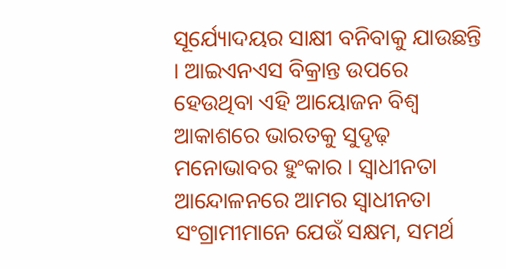ସୂର୍ଯ୍ୟୋଦୟର ସାକ୍ଷୀ ବନିବାକୁ ଯାଉଛନ୍ତି । ଆଇଏନଏସ ବିକ୍ରାନ୍ତ ଉପରେ ହେଉଥିବା ଏହି ଆୟୋଜନ ବିଶ୍ୱ ଆକାଶରେ ଭାରତକୁ ସୁଦୃଢ଼ ମନୋଭାବର ହୁଂକାର । ସ୍ୱାଧୀନତା ଆନ୍ଦୋଳନରେ ଆମର ସ୍ୱାଧୀନତା ସଂଗ୍ରାମୀମାନେ ଯେଉଁ ସକ୍ଷମ, ସମର୍ଥ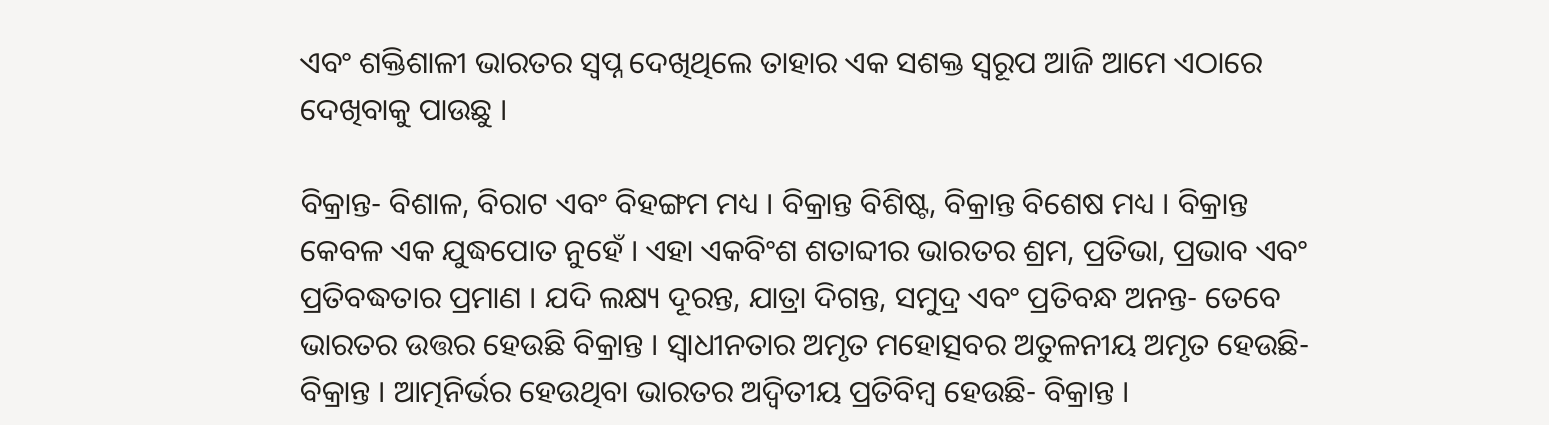ଏବଂ ଶକ୍ତିଶାଳୀ ଭାରତର ସ୍ୱପ୍ନ ଦେଖିଥିଲେ ତାହାର ଏକ ସଶକ୍ତ ସ୍ୱରୂପ ଆଜି ଆମେ ଏଠାରେ ଦେଖିବାକୁ ପାଉଛୁ ।

ବିକ୍ରାନ୍ତ- ବିଶାଳ, ବିରାଟ ଏବଂ ବିହଙ୍ଗମ ମଧ୍ୟ । ବିକ୍ରାନ୍ତ ବିଶିଷ୍ଟ, ବିକ୍ରାନ୍ତ ବିଶେଷ ମଧ୍ୟ । ବିକ୍ରାନ୍ତ କେବଳ ଏକ ଯୁଦ୍ଧପୋତ ନୁହେଁ । ଏହା ଏକବିଂଶ ଶତାବ୍ଦୀର ଭାରତର ଶ୍ରମ, ପ୍ରତିଭା, ପ୍ରଭାବ ଏବଂ ପ୍ରତିବଦ୍ଧତାର ପ୍ରମାଣ । ଯଦି ଲକ୍ଷ୍ୟ ଦୂରନ୍ତ, ଯାତ୍ରା ଦିଗନ୍ତ, ସମୁଦ୍ର ଏବଂ ପ୍ରତିବନ୍ଧ ଅନନ୍ତ- ତେବେ ଭାରତର ଉତ୍ତର ହେଉଛି ବିକ୍ରାନ୍ତ । ସ୍ୱାଧୀନତାର ଅମୃତ ମହୋତ୍ସବର ଅତୁଳନୀୟ ଅମୃତ ହେଉଛି- ବିକ୍ରାନ୍ତ । ଆତ୍ମନିର୍ଭର ହେଉଥିବା ଭାରତର ଅଦ୍ୱିତୀୟ ପ୍ରତିବିମ୍ବ ହେଉଛି- ବିକ୍ରାନ୍ତ ।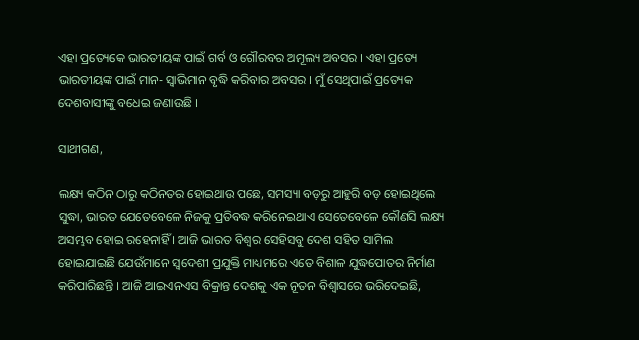ଏହା ପ୍ରତ୍ୟେକେ ଭାରତୀୟଙ୍କ ପାଇଁ ଗର୍ବ ଓ ଗୌରବର ଅମୂଲ୍ୟ ଅବସର । ଏହା ପ୍ରତ୍ୟେ ଭାରତୀୟଙ୍କ ପାଇଁ ମାନ- ସ୍ୱାଭିମାନ ବୃଦ୍ଧି କରିବାର ଅବସର । ମୁଁ ସେଥିପାଇଁ ପ୍ରତ୍ୟେକ ଦେଶବାସୀଙ୍କୁ ବଧେଇ ଜଣାଉଛି ।

ସାଥୀଗଣ,

ଲକ୍ଷ୍ୟ କଠିନ ଠାରୁ କଠିନତର ହୋଇଥାଉ ପଛେ, ସମସ୍ୟା ବଡ଼ରୁ ଆହୁରି ବଡ଼ ହୋଇଥିଲେ ସୁଦ୍ଧା, ଭାରତ ଯେତେବେଳେ ନିଜକୁ ପ୍ରତିବଦ୍ଧ କରିନେଇଥାଏ ସେତେବେଳେ କୌଣସି ଲକ୍ଷ୍ୟ ଅସମ୍ଭବ ହୋଇ ରହେନାହିଁ । ଆଜି ଭାରତ ବିଶ୍ୱର ସେହିସବୁ ଦେଶ ସହିତ ସାମିଲ ହୋଇଯାଇଛି ଯେଉଁମାନେ ସ୍ୱଦେଶୀ ପ୍ରଯୁକ୍ତି ମାଧ୍ୟମରେ ଏତେ ବିଶାଳ ଯୁଦ୍ଧପୋତର ନିର୍ମାଣ କରିପାରିଛନ୍ତି । ଆଜି ଆଇଏନଏସ ବିକ୍ରାନ୍ତ ଦେଶକୁ ଏକ ନୂତନ ବିଶ୍ୱାସରେ ଭରିଦେଇଛି,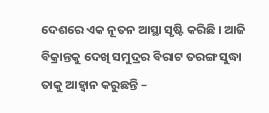ଦେଶରେ ଏକ ନୂତନ ଆସ୍ଥା ସୃଷ୍ଟି କରିଛି । ଆଜି ବିକ୍ରାନ୍ତକୁ ଦେଖି ସମୁଦ୍ରର ବିରାଟ ତରଙ୍ଗ ସୁଦ୍ଧା ତାକୁ ଆହ୍ୱାନ କରୁଛନ୍ତି –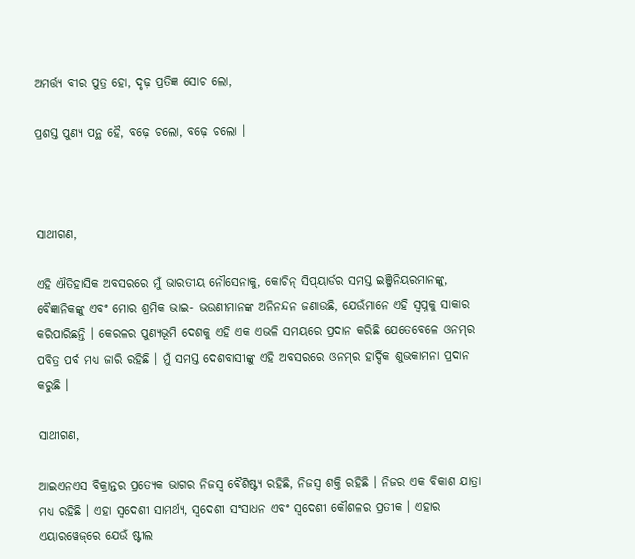ଅମର୍ତ୍ତ୍ୟ ବୀର ପୁତ୍ର ହୋ, ଦୃଢ଼ ପ୍ରତିଜ୍ଞ ସୋଚ ଲୋ,

ପ୍ରଶସ୍ତ ପୁଣ୍ୟ ପନ୍ଥ ହୈ, ବଢ଼େ ଚଲୋ, ବଢ଼େ ଚଲୋ ।



ସାଥୀଗଣ,

ଏହି ଐତିହାସିକ ଅବସରରେ ମୁଁ ଭାରତୀୟ ନୌସେନାକୁ, କୋଚିନ୍ ସିପ୍‌ୟାର୍ଡର ସମସ୍ତ ଇଞ୍ଜିନିୟରମାନଙ୍କୁ, ବୈଜ୍ଞାନିକଙ୍କୁ ଏବଂ ମୋର ଶ୍ରମିକ ଭାଇ- ଭଉଣୀମାନଙ୍କ ଅନିନନ୍ଦନ ଜଣାଉଛି, ଯେଉଁମାନେ ଏହି ସ୍ୱପ୍ନକୁ ସାକାର କରିପାରିଛନ୍ତି । କେରଳର ପୁଣ୍ୟଭୂମି ଦେଶକୁ ଏହି ଏକ ଏଭଳି ସମୟରେ ପ୍ରଦାନ କରିଛି ଯେତେବେଳେ ଓନମ୍‌ର ପବିତ୍ର ପର୍ବ ମଧ୍ୟ ଜାରି ରହିଛି । ମୁଁ ସମସ୍ତ ଦେଶବାସୀଙ୍କୁ ଏହି ଅବସରରେ ଓନମ୍‌ର ହାର୍ଦ୍ଦିକ ଶୁଭକାମନା ପ୍ରଦାନ କରୁଛି ।

ସାଥୀଗଣ,

ଆଇଏନଏସ ବିକ୍ରାନ୍ତର ପ୍ରତ୍ୟେକ ଭାଗର ନିଜସ୍ୱ ବୈଶିଷ୍ଟ୍ୟ ରହିଛି, ନିଜସ୍ୱ ଶକ୍ତି ରହିଛି । ନିଜର ଏକ ବିକାଶ ଯାତ୍ରା ମଧ୍ୟ ରହିଛି । ଏହା ସ୍ୱଦେଶୀ ସାମର୍ଥ୍ୟ, ସ୍ୱଦେଶୀ ସଂସାଧନ ଏବଂ ସ୍ୱଦେଶୀ କୌଶଳର ପ୍ରତୀକ । ଏହାର ଏୟାରୱେଜ୍‌ରେ ଯେଉଁ ଷ୍ଟୀଲ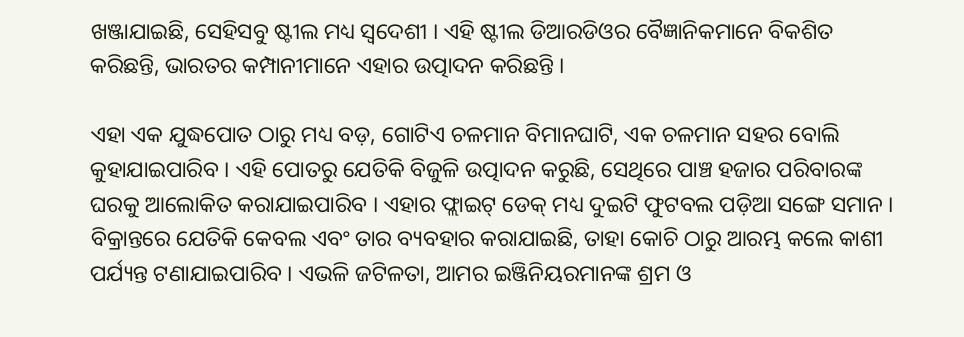ଖଞ୍ଜାଯାଇଛି, ସେହିସବୁ ଷ୍ଟୀଲ ମଧ୍ୟ ସ୍ୱଦେଶୀ । ଏହି ଷ୍ଟୀଲ ଡିଆରଡିଓର ବୈଜ୍ଞାନିକମାନେ ବିକଶିତ କରିଛନ୍ତି, ଭାରତର କମ୍ପାନୀମାନେ ଏହାର ଉତ୍ପାଦନ କରିଛନ୍ତି ।

ଏହା ଏକ ଯୁଦ୍ଧପୋତ ଠାରୁ ମଧ୍ୟ ବଡ଼, ଗୋଟିଏ ଚଳମାନ ବିମାନଘାଟି, ଏକ ଚଳମାନ ସହର ବୋଲି କୁହାଯାଇପାରିବ । ଏହି ପୋତରୁ ଯେତିକି ବିଜୁଳି ଉତ୍ପାଦନ କରୁଛି, ସେଥିରେ ପାଞ୍ଚ ହଜାର ପରିବାରଙ୍କ ଘରକୁ ଆଲୋକିତ କରାଯାଇପାରିବ । ଏହାର ଫ୍ଲାଇଟ୍ ଡେକ୍ ମଧ୍ୟ ଦୁଇଟି ଫୁଟବଲ ପଡ଼ିଆ ସଙ୍ଗେ ସମାନ । ବିକ୍ରାନ୍ତରେ ଯେତିକି କେବଲ ଏବଂ ତାର ବ୍ୟବହାର କରାଯାଇଛି, ତାହା କୋଚି ଠାରୁ ଆରମ୍ଭ କଲେ କାଶୀ ପର୍ଯ୍ୟନ୍ତ ଟଣାଯାଇପାରିବ । ଏଭଳି ଜଟିଳତା, ଆମର ଇଞ୍ଜିନିୟରମାନଙ୍କ ଶ୍ରମ ଓ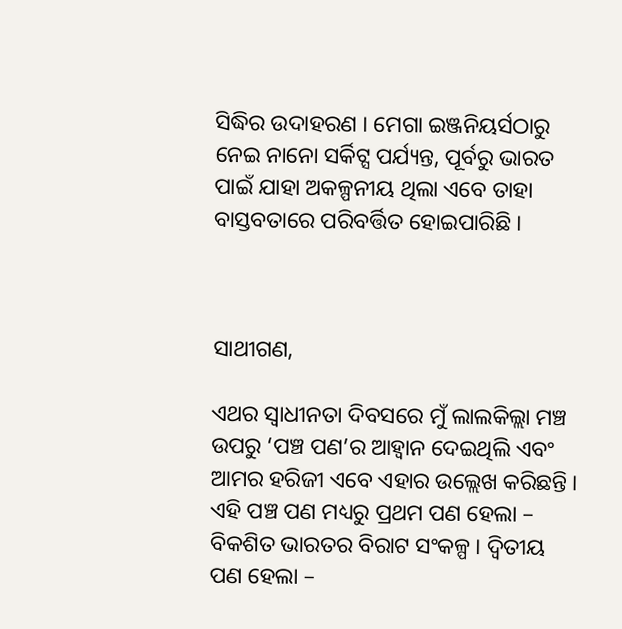ସିଦ୍ଧିର ଉଦାହରଣ । ମେଗା ଇଞ୍ଜନିୟର୍ସଠାରୁ ନେଇ ନାନୋ ସର୍କିଟ୍ସ ପର୍ଯ୍ୟନ୍ତ, ପୂର୍ବରୁ ଭାରତ ପାଇଁ ଯାହା ଅକଳ୍ପନୀୟ ଥିଲା ଏବେ ତାହା ବାସ୍ତବତାରେ ପରିବର୍ତ୍ତିତ ହୋଇପାରିଛି ।



ସାଥୀଗଣ,

ଏଥର ସ୍ୱାଧୀନତା ଦିବସରେ ମୁଁ ଲାଲକିଲ୍ଲା ମଞ୍ଚ ଉପରୁ ‘ପଞ୍ଚ ପଣ’ର ଆହ୍ୱାନ ଦେଇଥିଲି ଏବଂ ଆମର ହରିଜୀ ଏବେ ଏହାର ଉଲ୍ଲେଖ କରିଛନ୍ତି । ଏହି ପଞ୍ଚ ପଣ ମଧ୍ୟରୁ ପ୍ରଥମ ପଣ ହେଲା – ବିକଶିତ ଭାରତର ବିରାଟ ସଂକଳ୍ପ । ଦ୍ୱିତୀୟ ପଣ ହେଲା –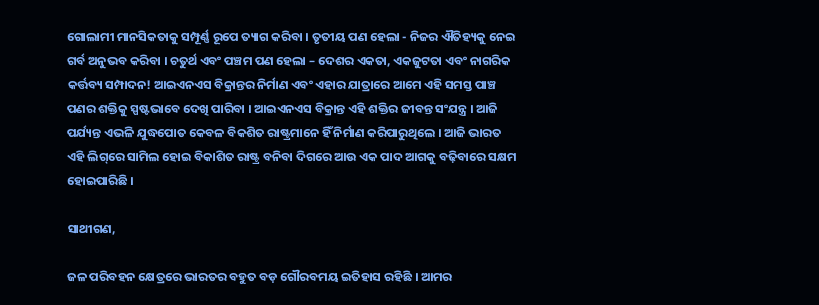ଗୋଲାମୀ ମାନସିକତାକୁ ସମ୍ପୂର୍ଣ୍ଣ ରୂପେ ତ୍ୟାଗ କରିବା । ତୃତୀୟ ପଣ ହେଲା - ନିଜର ଐତିହ୍ୟକୁ ନେଇ ଗର୍ବ ଅନୁଭବ କରିବା । ଚତୁର୍ଥ ଏବଂ ପଞ୍ଚମ ପଣ ହେଲା – ଦେଶର ଏକତା, ଏକଜୁଟତା ଏବଂ ନାଗରିକ କର୍ତ୍ତବ୍ୟ ସମ୍ପାଦନ! ଆଇଏନଏସ ବିକ୍ରାନ୍ତର ନିର୍ମାଣ ଏବଂ ଏହାର ଯାତ୍ରାରେ ଆମେ ଏହି ସମସ୍ତ ପାଞ୍ଚ ପଣର ଶକ୍ତିକୁ ସ୍ପଷ୍ଟଭାବେ ଦେଖି ପାରିବା । ଆଇଏନଏସ ବିକ୍ରାନ୍ତ ଏହି ଶକ୍ତିର ଜୀବନ୍ତ ସଂଯନ୍ତ୍ର । ଆଜି ପର୍ଯ୍ୟନ୍ତ ଏଭଳି ଯୁଦ୍ଧପୋତ କେବଳ ବିକଶିତ ରାଷ୍ଟ୍ରମାନେ ହିଁ ନିର୍ମାଣ କରିପାରୁଥିଲେ । ଆଜି ଭାରତ ଏହି ଲିଗ୍‌ରେ ସାମିଲ ହୋଇ ବିକାଶିତ ରାଷ୍ଟ୍ର ବନିବା ଦିଗରେ ଆଉ ଏକ ପାଦ ଆଗକୁ ବଢ଼ିବାରେ ସକ୍ଷମ ହୋଇପାରିଛି ।

ସାଥୀଗଣ,

ଜଳ ପରିବହନ କ୍ଷେତ୍ରରେ ଭାରତର ବହୁତ ବଡ଼ ଗୌରବମୟ ଇତିହାସ ରହିଛି । ଆମର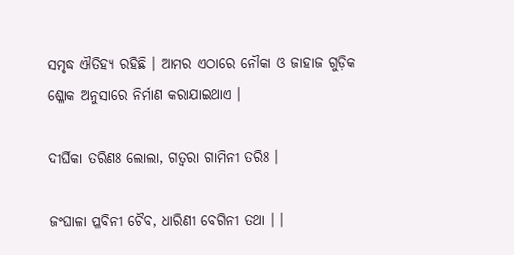ସମୃଦ୍ଧ ଐତିହ୍ୟ ରହିଛି । ଆମର ଏଠାରେ ନୌକା ଓ ଜାହାଜ ଗୁଡ଼ିକ ଶ୍ଳୋକ ଅନୁସାରେ ନିର୍ମାଣ କରାଯାଇଥାଏ ।

ଦୀର୍ଘିକା ତରିଣଃ ଲୋଲା, ଗତ୍ୱରା ଗାମିନୀ ତରିଃ ।

ଜଂଘାଳା ପ୍ଳବିନୀ ଚୈବ, ଧାରିଣୀ ବେଗିନୀ ତଥା । ।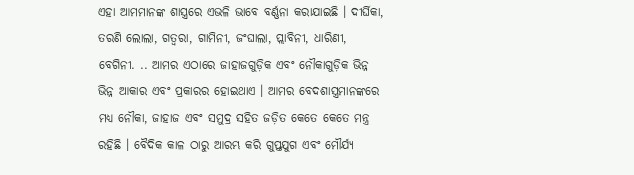ଏହା ଆମମାନଙ୍କ ଶାସ୍ତ୍ରରେ ଏଭଳି ଭାବେ ବର୍ଣ୍ଣନା କରାଯାଇଛି । ଦୀର୍ଘିକା, ତରଣି ଲୋଲା, ଗତ୍ୱରା, ଗାମିନୀ, ଜଂଘାଲା, ପ୍ଲାବିନୀ, ଧାରିଣୀ, ବେଗିନୀ. .. ଆମର ଏଠାରେ ଜାହାଜଗୁଡ଼ିକ ଏବଂ ନୌକାଗୁଡ଼ିକ ଭିନ୍ନ ଭିନ୍ନ ଆକାର ଏବଂ ପ୍ରକାରର ହୋଇଥାଏ । ଆମର ବେଦଶାସ୍ତ୍ରମାନଙ୍କରେ ମଧ୍ୟ ନୌକା, ଜାହାଜ ଏବଂ ସମୁଦ୍ର ସହିତ ଜଡ଼ିତ କେତେ କେତେ ମନ୍ତ୍ର ରହିଛି । ବୈଦିକ କାଳ ଠାରୁ ଆରମ୍ଭ କରି ଗୁପ୍ତଯୁଗ ଏବଂ ମୌର୍ଯ୍ୟ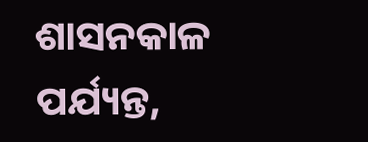ଶାସନକାଳ ପର୍ଯ୍ୟନ୍ତ,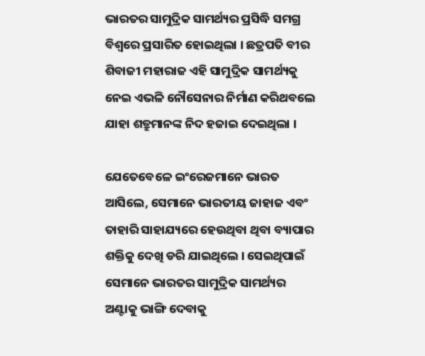ଭାରତର ସାମୁଦ୍ରିକ ସାମର୍ଥ୍ୟର ପ୍ରସିଦ୍ଧି ସମଗ୍ର ବିଶ୍ୱରେ ପ୍ରସାରିତ ହୋଇଥିଲା । ଛତ୍ରପତି ବୀର ଶିବାଜୀ ମହାରାଜ ଏହି ସାମୁଦ୍ରିକ ସାମର୍ଥ୍ୟକୁ ନେଇ ଏଭଳି ନୌସେନାର ନିର୍ମାଣ କରିଥବଲେ ଯାହା ଶତ୍ରୁମାନଙ୍କ ନିଦ ହଜାଇ ଦେଇଥିଲା ।

ଯେତେବେଳେ ଇଂରେଜମାନେ ଭାରତ ଆସିଲେ, ସେମାନେ ଭାରତୀୟ ଜାହାଜ ଏବଂ ତାହାରି ସାହାଯ୍ୟରେ ହେଉଥିବା ଥିବା ବ୍ୟାପାର ଶକ୍ତିକୁ ଦେଖି ଡରି ଯାଇଥିଲେ । ସେଇଥିପାଇଁ ସେମାନେ ଭାରତର ସାମୁଦ୍ରିକ ସାମର୍ଥ୍ୟର ଅଣ୍ଟାକୁ ଭାଙ୍ଗି ଦେବାକୁ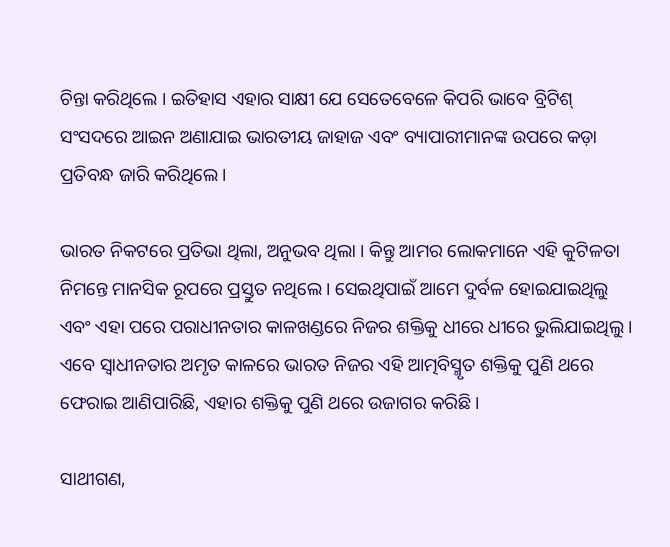ଚିନ୍ତା କରିଥିଲେ । ଇତିହାସ ଏହାର ସାକ୍ଷୀ ଯେ ସେତେବେଳେ କିପରି ଭାବେ ବ୍ରିଟିଶ୍ ସଂସଦରେ ଆଇନ ଅଣାଯାଇ ଭାରତୀୟ ଜାହାଜ ଏବଂ ବ୍ୟାପାରୀମାନଙ୍କ ଉପରେ କଡ଼ା ପ୍ରତିବନ୍ଧ ଜାରି କରିଥିଲେ ।

ଭାରତ ନିକଟରେ ପ୍ରତିଭା ଥିଲା, ଅନୁଭବ ଥିଲା । କିନ୍ତୁ ଆମର ଲୋକମାନେ ଏହି କୁଟିଳତା ନିମନ୍ତେ ମାନସିକ ରୂପରେ ପ୍ରସ୍ତୁତ ନଥିଲେ । ସେଇଥିପାଇଁ ଆମେ ଦୁର୍ବଳ ହୋଇଯାଇଥିଲୁ ଏବଂ ଏହା ପରେ ପରାଧୀନତାର କାଳଖଣ୍ଡରେ ନିଜର ଶକ୍ତିକୁ ଧୀରେ ଧୀରେ ଭୁଲିଯାଇଥିଲୁ । ଏବେ ସ୍ୱାଧୀନତାର ଅମୃତ କାଳରେ ଭାରତ ନିଜର ଏହି ଆତ୍ମବିସ୍ମୃତ ଶକ୍ତିକୁ ପୁଣି ଥରେ ଫେରାଇ ଆଣିପାରିଛି, ଏହାର ଶକ୍ତିକୁ ପୁଣି ଥରେ ଉଜାଗର କରିଛି ।

ସାଥୀଗଣ,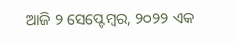ଆଜି ୨ ସେପ୍ଟେମ୍ବର, ୨୦୨୨ ଏକ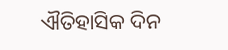ଐତିହାସିକ ଦିନ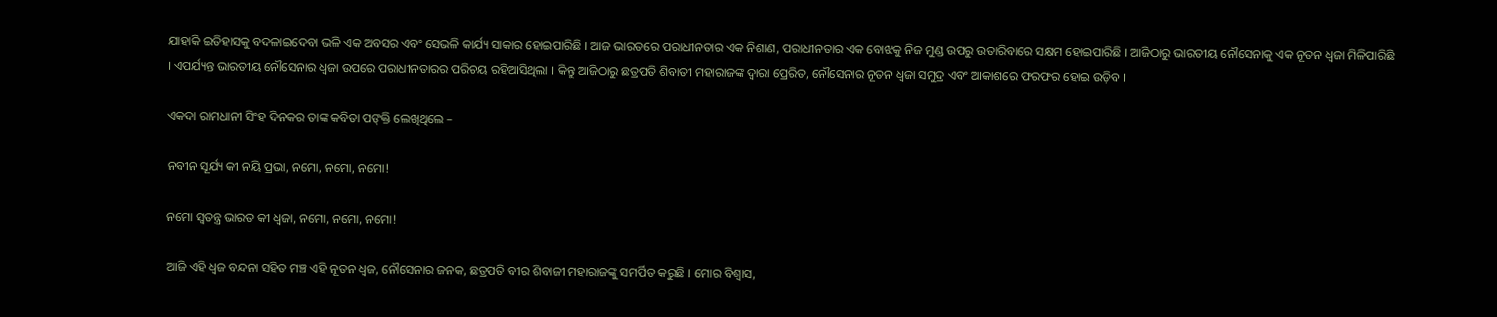ଯାହାକି ଇତିହାସକୁ ବଦଳାଇଦେବା ଭଳି ଏକ ଅବସର ଏବଂ ସେଭଳି କାର୍ଯ୍ୟ ସାକାର ହୋଇପାରିଛି । ଆଜ ଭାରତରେ ପରାଧୀନତାର ଏକ ନିଶାଣ, ପରାଧୀନତାର ଏକ ବୋଝକୁ ନିଜ ମୁଣ୍ଡ ଉପରୁ ଉତାରିବାରେ ସକ୍ଷମ ହୋଇପାରିଛି । ଆଜିଠାରୁ ଭାରତୀୟ ନୌସେନାକୁ ଏକ ନୂତନ ଧ୍ୱଜା ମିଳିପାରିଛି । ଏପର୍ଯ୍ୟନ୍ତ ଭାରତୀୟ ନୌସେନାର ଧ୍ୱଜା ଉପରେ ପରାଧୀନତାରର ପରିଚୟ ରହିଆସିଥିଲା । କିନ୍ତୁ ଆଜିଠାରୁ ଛତ୍ରପତି ଶିବାତୀ ମହାରାଜଙ୍କ ଦ୍ୱାରା ପ୍ରେରିତ, ନୌସେନାର ନୂତନ ଧ୍ୱଜା ସମୁଦ୍ର ଏବଂ ଆକାଶରେ ଫରଫର ହୋଇ ଉଡ଼ିବ ।

ଏକଦା ରାମଧାନୀ ସିଂହ ଦିନକର ତାଙ୍କ କବିତା ପଙ୍‌କ୍ତି ଲେଖିଥିଲେ –

ନବୀନ ସୂର୍ଯ୍ୟ କୀ ନୟି ପ୍ରଭା, ନମୋ, ନମୋ, ନମୋ!

ନମୋ ସ୍ୱତନ୍ତ୍ର ଭାରତ କୀ ଧ୍ୱଜା, ନମୋ, ନମୋ, ନମୋ!

ଆଜି ଏହି ଧ୍ୱଜ ବନ୍ଦନା ସହିତ ମଞ୍ଚ ଏହି ନୂତନ ଧ୍ୱଜ, ନୌସେନାର ଜନକ, ଛତ୍ରପତି ବୀର ଶିବାଜୀ ମହାରାଜଙ୍କୁ ସମର୍ପିତ କରୁଛି । ମୋର ବିଶ୍ୱାସ,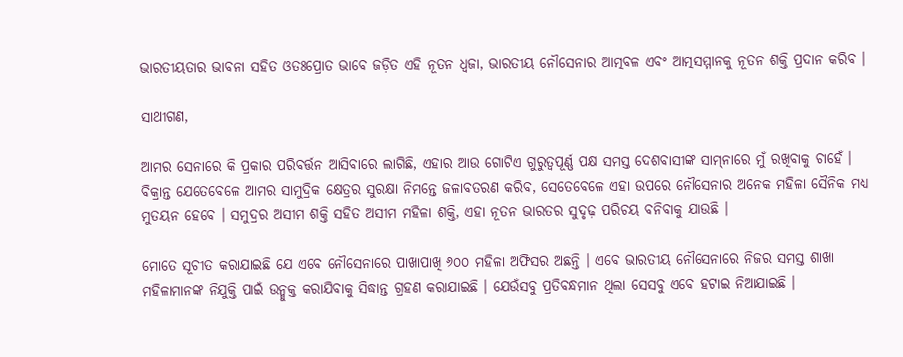ଭାରତୀୟତାର ଭାବନା ସହିତ ଓତଃପ୍ରୋତ ଭାବେ ଜଡ଼ିତ ଏହି ନୂତନ ଧ୍ୱଜା, ଭାରତୀୟ ନୌସେନାର ଆତ୍ମବଳ ଏବଂ ଆତ୍ମସମ୍ମାନକୁ ନୂତନ ଶକ୍ତି ପ୍ରଦାନ କରିବ ।

ସାଥୀଗଣ,

ଆମର ସେନାରେ କି ପ୍ରକାର ପରିବର୍ତ୍ତନ ଆସିବାରେ ଲାଗିଛି, ଏହାର ଆଉ ଗୋଟିଏ ଗୁରୁତ୍ୱପୂର୍ଣ୍ଣ ପକ୍ଷ ସମସ୍ତ ଦେଶବାସୀଙ୍କ ସାମ୍‌ନାରେ ମୁଁ ରଖିବାକୁ ଚାହେଁ । ବିକ୍ରାନ୍ତ ଯେତେବେଳେ ଆମର ସାମୁଦ୍ରିକ କ୍ଷେତ୍ରର ସୁରକ୍ଷା ନିମନ୍ତେ ଜଳାବତରଣ କରିବ, ସେତେବେଳେ ଏହା ଉପରେ ନୌସେନାର ଅନେକ ମହିଳା ସୈନିକ ମଧ୍ୟ ମୁତୟନ ହେବେ । ସମୁଦ୍ରର ଅସୀମ ଶକ୍ତି ସହିତ ଅସୀମ ମହିଳା ଶକ୍ତି, ଏହା ନୂତନ ଭାରତର ସୁଦୃଢ଼ ପରିଚୟ ବନିବାକୁ ଯାଉଛି ।

ମୋତେ ସୂଚୀତ କରାଯାଇଛି ଯେ ଏବେ ନୌସେନାରେ ପାଖାପାଖି ୬୦୦ ମହିଳା ଅଫିସର ଅଛନ୍ତି । ଏବେ ଭାରତୀୟ ନୌସେନାରେ ନିଜର ସମସ୍ତ ଶାଖା ମହିଳାମାନଙ୍କ ନିଯୁକ୍ତି ପାଇଁ ଉନ୍ମୁକ୍ତ କରାଯିବାକୁ ସିଦ୍ଧାନ୍ତ ଗ୍ରହଣ କରାଯାଇଛି । ଯେଉଁସବୁ ପ୍ରତିବନ୍ଧମାନ ଥିଲା ସେସବୁ ଏବେ ହଟାଇ ନିଆଯାଇଛି ।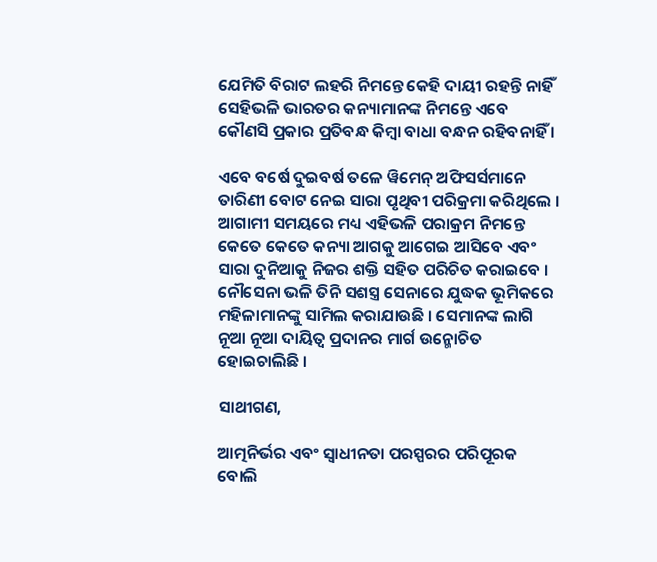ଯେମିତି ବିରାଟ ଲହରି ନିମନ୍ତେ କେହି ଦାୟୀ ରହନ୍ତି ନାହିଁ ସେହିଭଳି ଭାରତର କନ୍ୟାମାନଙ୍କ ନିମନ୍ତେ ଏବେ କୌଣସି ପ୍ରକାର ପ୍ରତିବନ୍ଧ କିମ୍ବା ବାଧା ବନ୍ଧନ ରହିବନାହିଁ ।

ଏବେ ବର୍ଷେ ଦୁଇବର୍ଷ ତଳେ ୱିମେନ୍ ଅଫିସର୍ସମାନେ ତାରିଣୀ ବୋଟ ନେଇ ସାରା ପୃଥିବୀ ପରିକ୍ରମା କରିଥିଲେ । ଆଗାମୀ ସମୟରେ ମଧ୍ୟ ଏହିଭଳି ପରାକ୍ରମ ନିମନ୍ତେ କେତେ କେତେ କନ୍ୟା ଆଗକୁ ଆଗେଇ ଆସିବେ ଏବଂ ସାରା ଦୁନିଆକୁ ନିଜର ଶକ୍ତି ସହିତ ପରିଚିତ କରାଇବେ । ନୌସେନା ଭଳି ତିନି ସଶସ୍ତ୍ର ସେନାରେ ଯୁଦ୍ଧକ ଭୂମିକରେ ମହିଳାମାନଙ୍କୁ ସାମିଲ କରାଯାଉଛି । ସେମାନଙ୍କ ଲାଗି ନୂଆ ନୂଆ ଦାୟିତ୍ୱ ପ୍ରଦାନର ମାର୍ଗ ଉନ୍ମୋଚିତ ହୋଇଚାଲିଛି ।

ସାଥୀଗଣ,

ଆତ୍ମନିର୍ଭର ଏବଂ ସ୍ୱାଧୀନତା ପରସ୍ପରର ପରିପୂରକ ବୋଲି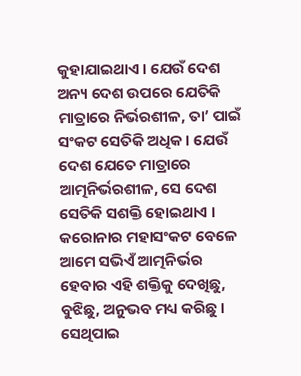କୁହାଯାଇଥାଏ । ଯେଉଁ ଦେଶ ଅନ୍ୟ ଦେଶ ଉପରେ ଯେତିକି ମାତ୍ରାରେ ନିର୍ଭରଶୀଳ, ତା’ ପାଇଁ ସଂକଟ ସେତିକି ଅଧିକ । ଯେଉଁ ଦେଶ ଯେତେ ମାତ୍ରାରେ ଆତ୍ମନିର୍ଭରଶୀଳ, ସେ ଦେଶ ସେତିକି ସଶକ୍ତି ହୋଇଥାଏ । କରୋନାର ମହାସଂକଟ ବେଳେ ଆମେ ସଭିଏଁ ଆତ୍ମନିର୍ଭର ହେବାର ଏହି ଶକ୍ତିକୁ ଦେଖିଛୁ, ବୁଝିଛୁ, ଅନୁଭବ ମଧ୍ୟ କରିଛୁ । ସେଥିପାଇ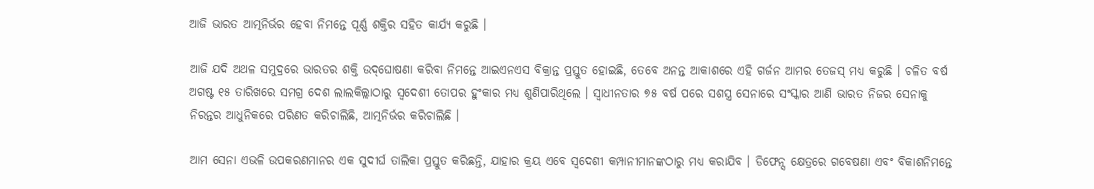ଆଜି ଭାରତ ଆତ୍ମନିର୍ଭର ହେବା ନିମନ୍ତେ ପୂର୍ଣ୍ଣ ଶକ୍ତିର ସହିତ କାର୍ଯ୍ୟ କରୁଛି ।

ଆଜି ଯଦି ଅଥଳ ସମୁଦ୍ରରେ ଭାରତର ଶକ୍ତି ଉଦ୍‌ଘୋଷଣା କରିବା ନିମନ୍ତେ ଆଇଏନଏସ ବିକ୍ରାନ୍ତ ପ୍ରସ୍ତୁତ ହୋଇଛି, ତେବେ ଅନନ୍ତ ଆକାଶରେ ଏହି ଗର୍ଜନ ଆମର ତେଜସ୍ ମଧ୍ୟ କରୁଛି । ଚଳିତ ବର୍ଷ ଅଗଷ୍ଟ ୧୫ ତାରିଖରେ ସମଗ୍ର ଦେଶ ଲାଲକିଲ୍ଲାଠାରୁ ସ୍ୱଦେଶୀ ତୋପର ହୁଂକାର ମଧ୍ୟ ଶୁଣିପାରିଥିଲେ । ସ୍ୱାଧୀନତାର ୭୫ ବର୍ଷ ପରେ ସଶସ୍ତ୍ର ସେନାରେ ସଂସ୍କାର ଆଣି ଭାରତ ନିଜର ସେନାକୁ ନିରନ୍ତର ଆଧୁନିକରେ ପରିଣତ କରିଚାଲିଛି, ଆତ୍ମନିର୍ଭର କରିଚାଲିଛି ।

ଆମ ସେନା ଏଭଳି ଉପକରଣମାନର ଏକ ସୁଦୀର୍ଘ ତାଲିକା ପ୍ରସ୍ତୁତ କରିଛନ୍ତି, ଯାହାର କ୍ରୟ ଏବେ ସ୍ୱଦେଶୀ କମ୍ପାନୀମାନଙ୍କଠାରୁ ମଧ୍ୟ କରାଯିବ । ଡିଫେନ୍ସ କ୍ଷେତ୍ରରେ ଗବେଷଣା ଏବଂ ବିକାଶନିମନ୍ତେ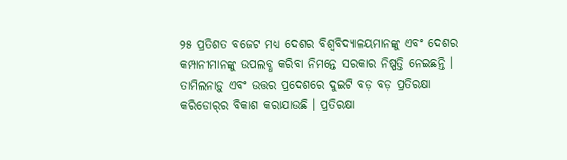୨୫ ପ୍ରତିଶତ ବଜେଟ ମଧ୍ୟ ଦେଶର ବିଶ୍ୱବିଦ୍ୟାଳୟମାନଙ୍କୁ ଏବଂ ଦେଶର କମ୍ପାନୀମାନଙ୍କୁ ଉପଲବ୍ଧ କରିବା ନିମନ୍ତେ ସରକାର ନିଷ୍ପତ୍ତି ନେଇଛନ୍ତି । ତାମିଲନାଡ଼ୁ ଏବଂ ଉତ୍ତର ପ୍ରଦେଶରେ ଦୁଇଟି ବଡ଼ ବଡ଼ ପ୍ରତିରକ୍ଷା କରିଡୋର୍‌ର ବିକାଶ କରାଯାଉଛି । ପ୍ରତିରକ୍ଷା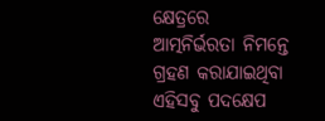କ୍ଷେତ୍ରରେ ଆତ୍ମନିର୍ଭରତା ନିମନ୍ତେ ଗ୍ରହଣ କରାଯାଇଥିବା ଏହିସବୁ ପଦକ୍ଷେପ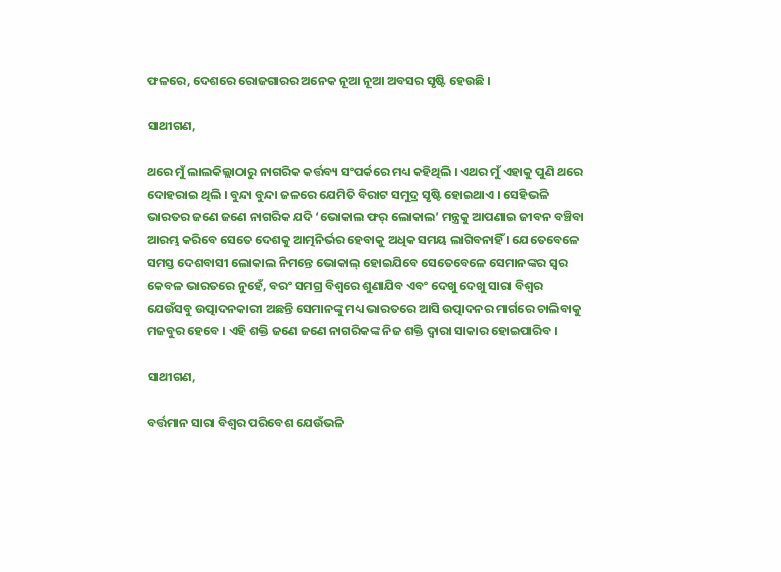ଫଳରେ, ଦେଶରେ ରୋଜଗାରର ଅନେକ ନୂଆ ନୂଆ ଅବସର ସୃଷ୍ଟି ହେଉଛି ।

ସାଥୀଗଣ,

ଥରେ ମୁଁ ଲାଲକିଲ୍ଲାଠାରୁ ନାଗରିକ କର୍ତ୍ତବ୍ୟ ସଂପର୍କରେ ମଧ୍ୟ କହିଥିଲି । ଏଥର ମୁଁ ଏହାକୁ ପୁଣି ଥରେ ଦୋହରାଇ ଥିଲି । ବୁନ୍ଦା ବୁନ୍ଦା ଜଳରେ ଯେମିତି ବିରାଟ ସମୁଦ୍ର ସୃଷ୍ଟି ହୋଇଥାଏ । ସେହିଭଳି ଭାରତର ଜଣେ ଜଣେ ନାଗରିକ ଯଦି ‘ଭୋକାଲ ଫର୍ ଲୋକାଲ’ ମନ୍ତ୍ରକୁ ଆପଣାଇ ଜୀବନ ବଞ୍ଚିବା ଆରମ୍ଭ କରିବେ ସେତେ ଦେଶକୁ ଆତ୍ମନିର୍ଭର ହେବାକୁ ଅଧିକ ସମୟ ଲାଗିବନାହିଁ । ଯେତେବେଳେ ସମସ୍ତ ଦେଶବାସୀ ଲୋକାଲ ନିମନ୍ତେ ଭୋକାଲ୍ ହୋଇଯିବେ ସେତେବେଳେ ସେମାନଙ୍କର ସ୍ୱର କେବଳ ଭାରତରେ ନୁହେଁ, ବରଂ ସମଗ୍ର ବିଶ୍ୱରେ ଶୁଣାଯିବ ଏବଂ ଦେଖୁ ଦେଖୁ ସାରା ବିଶ୍ୱର ଯେଉଁସବୁ ଉତ୍ପାଦନକାରୀ ଅଛନ୍ତି ସେମାନଙ୍କୁ ମଧ୍ୟ ଭାରତରେ ଆସି ଉତ୍ପାଦନର ମାର୍ଗରେ ଚାଲିବାକୁ ମଜବୁର ହେବେ । ଏହି ଶକ୍ତି ଜଣେ ଜଣେ ନାଗରିକଙ୍କ ନିଜ ଶକ୍ତି ଦ୍ୱାରା ସାକାର ହୋଇପାରିବ ।

ସାଥୀଗଣ,

ବର୍ତ୍ତମାନ ସାରା ବିଶ୍ୱର ପରିବେଶ ଯେଉଁଭଳି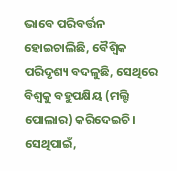ଭାବେ ପରିବର୍ତ୍ତନ ହୋଇଚାଲିଛି, ବୈଶ୍ୱିକ ପରିଦୃଶ୍ୟ ବଦଳୁଛି, ସେଥିରେ ବିଶ୍ୱକୁ ବହୁପକ୍ଷିୟ (ମଲ୍ଟି ପୋଲାର) କରିଦେଇଚି । ସେଥିପାଇଁ,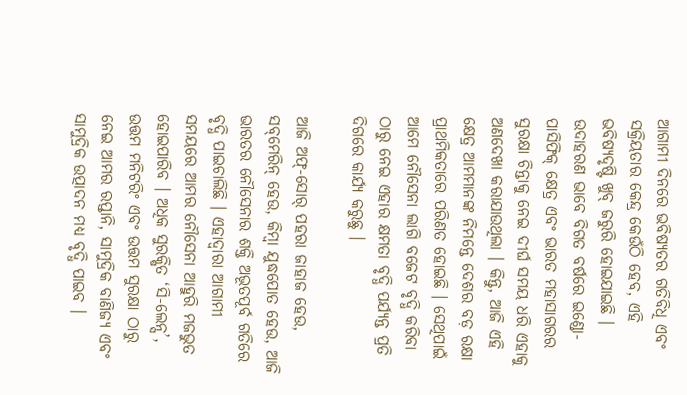ଆଗାମୀ ଦିନରେ ଭବିଷ୍ୟତର ଗତିବିଧି ଏବଂ ସକ୍ରିୟତାର କେନ୍ଦ୍ର କେଉଁଠି ହେବ, ଏହି ଭବିଷ୍ୟଦୃଷ୍ଟି ଖୁବ୍ ଜରୁରି ହୋଇଯାଇଛି । ଉଦାହରଣ ଭାବେ ବିଗତ ବର୍ଷରେ ଇଣ୍ଡୋ- ପାସିଫିକ୍ କ୍ଷେତ୍ର ଏବଂ ଭାରତ ମହାସାଗରର ସୁରକ୍ଷା ଚିନ୍ତାକୁ ନେଇ ଦୀର୍ଘ ସମୟ ଧରି ଏହାକୁ ଅଣଦେଖା କରାଯାଉଥିଲା । କିନ୍ତୁ, ଆଜି ଏହି କ୍ଷେତ୍ର ଆମମାନଙ୍କ ନିମନ୍ତେ ଦେଶର ବଡ଼ ରକ୍ଷା ପ୍ରାଥମିକତାରେ ପରିଣତ ହୋଇଛି । ସେଥିପାଇଁ ଆମେ ନୌସେନା ଲାଗି ବଜେଟ ବୃଦ୍ଧି କରିବା ଠାରୁ ନେଇ ଏହାର କ୍ଷମତା ବୃଦ୍ଧି ପର୍ଯ୍ୟନ୍ତ ପ୍ରତି ଦିଗରେ କାର୍ଯ୍ୟ କରୁଛୁ ।

ଆଜି ଅଫ୍‌-ସୋର୍ ପହରା ଜାହାଜ ହେଉ, ସବ୍‌ମେରିନ୍ ହେଉ, କିମ୍ବା ଯୁଦ୍ଧପୋତ ହେଉ, ଆଜି ଭାରତର ନୌସେନାର ଶକ୍ତି ଅଭୂତପୂର୍ବ ଗତିରେ ବୃଦ୍ଧି ପାଇଚାଲିଛି । ଏହାଦ୍ୱାରା ଆଗାମୀ ସମୟରେ ଆମର ନୌସେନା ଆହୁରି ମଜଭୁତ ହୋଇପାରିବ । ଅଧିକ ସୁରକ୍ଷିତ ‘ସି-ଲେନ୍ସ’, ଉତ୍ତମ ମନିଟରିଂ ଏବଂ ଉତ୍ତମ ସୁରକ୍ଷା ଠାରୁ ନେଇ ଆମର ରପ୍ତାନି, ସାମୁଦ୍ରିକ ବାଣିଜ୍ୟ ଏବଂ ସାମୁଦ୍ରିକ ଉତ୍ପାଦନ ମଧ୍ୟ ବୃଦ୍ଧି ପାଇବ ।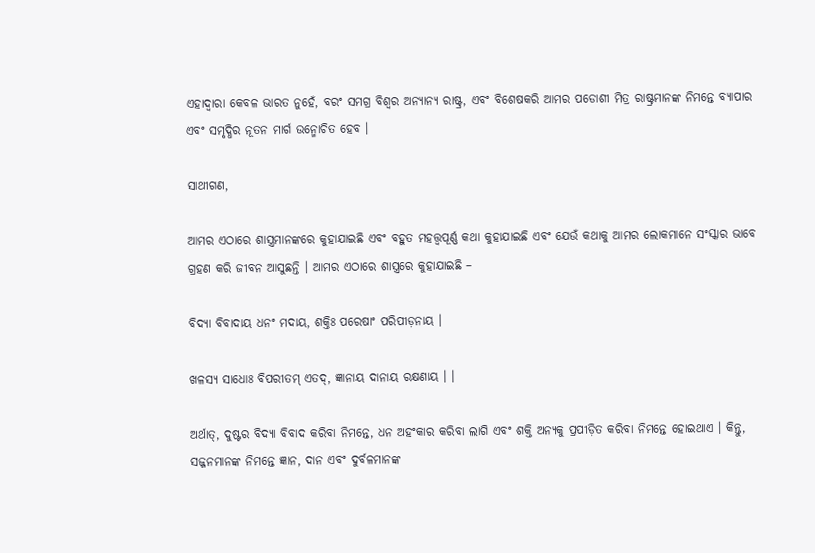ଏହାଦ୍ୱାରା କେବଳ ଭାରତ ନୁହେଁ, ବରଂ ସମଗ୍ର ବିଶ୍ୱର ଅନ୍ୟାନ୍ୟ ରାଷ୍ଟ୍ର, ଏବଂ ବିଶେଷକରି ଆମର ପଡୋଶୀ ମିତ୍ର ରାଷ୍ଟ୍ରମାନଙ୍କ ନିମନ୍ତେ ବ୍ୟାପାର ଏବଂ ସମୃଦ୍ଧିର ନୂତନ ମାର୍ଗ ଉନ୍ମୋଚିତ ହେବ ।

ସାଥୀଗଣ,

ଆମର ଏଠାରେ ଶାସ୍ତ୍ରମାନଙ୍କରେ କୁହାଯାଇଛି ଏବଂ ବହୁତ ମହତ୍ତ୍ୱପୂର୍ଣ୍ଣ କଥା କୁହାଯାଇଛି ଏବଂ ଯେଉଁ କଥାକୁ ଆମର ଲୋକମାନେ ସଂସ୍କାର ଭାବେ ଗ୍ରହଣ କରି ଜୀବନ ଆସୁଛନ୍ତି । ଆମର ଏଠାରେ ଶାସ୍ତ୍ରରେ କୁହାଯାଇଛି –

ବିଦ୍ୟା ବିବାଦାୟ ଧନଂ ମଦାୟ, ଶକ୍ତିଃ ପରେଷାଂ ପରିପୀଡ଼ନାୟ ।

ଖଳସ୍ୟ ସାଧୋଃ ବିପରୀତମ୍ ଏତଦ୍‌, ଜ୍ଞାନାୟ ଦାନାୟ ରକ୍ଷଣାୟ । ।

ଅର୍ଥାତ୍‌, ଦୁଷ୍ଟର ବିଦ୍ୟା ବିବାଦ କରିବା ନିମନ୍ତେ, ଧନ ଅହଂକାର କରିବା ଲାଗି ଏବଂ ଶକ୍ତି ଅନ୍ୟକୁ ପ୍ରପୀଡ଼ିତ କରିବା ନିମନ୍ତେ ହୋଇଥାଏ । କିନ୍ତୁ, ସଜ୍ଜନମାନଙ୍କ ନିମନ୍ତେ ଜ୍ଞାନ, ଦାନ ଏବଂ ଦୁର୍ବଳମାନଙ୍କ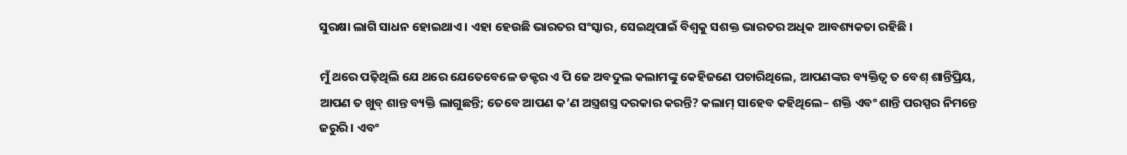ସୁରକ୍ଷା ଲାଗି ସାଧନ ହୋଇଥାଏ । ଏହା ହେଉଛି ଭାରତର ସଂସ୍କାର, ସେଇଥିପାଇଁ ବିଶ୍ୱକୁ ସଶକ୍ତ ଭାରତର ଅଧିକ ଆବଶ୍ୟକତା ରହିଛି ।

ମୁଁ ଥରେ ପଢ଼ିଥିଲି ଯେ ଥରେ ଯେତେବେଳେ ଡକ୍ଟର ଏ ପି ଜେ ଅବଦୁଲ କଲାମଙ୍କୁ କେହିଜଣେ ପଚାରିଥିଲେ, ଆପଣଙ୍କର ବ୍ୟକ୍ତିତ୍ୱ ତ ବେଶ୍ ଶାନ୍ତିପ୍ରିୟ, ଆପଣ ତ ଖୁବ୍ ଶାନ୍ତ ବ୍ୟକ୍ତି ଲାଗୁଛନ୍ତି; ତେବେ ଆପଣ କ’ଣ ଅସ୍ତ୍ରଶସ୍ତ୍ର ଦରକାର କରନ୍ତି? କଲାମ୍ ସାହେବ କହିଥିଲେ– ଶକ୍ତି ଏବଂ ଶାନ୍ତି ପରସ୍ପର ନିମନ୍ତେ ଜରୁରି । ଏବଂ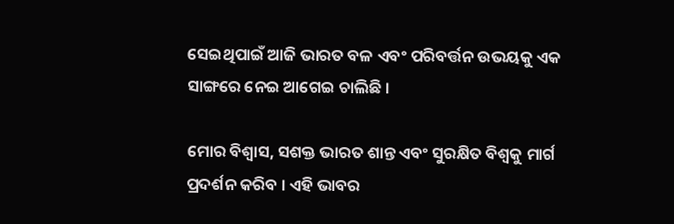ସେଇଥିପାଇଁ ଆଜି ଭାରତ ବଳ ଏବଂ ପରିବର୍ତ୍ତନ ଉଭୟକୁ ଏକ ସାଙ୍ଗରେ ନେଇ ଆଗେଇ ଚାଲିଛି ।

ମୋର ବିଶ୍ୱାସ, ସଶକ୍ତ ଭାରତ ଶାନ୍ତ ଏବଂ ସୁରକ୍ଷିତ ବିଶ୍ୱକୁ ମାର୍ଗ ପ୍ରଦର୍ଶନ କରିବ । ଏହି ଭାବର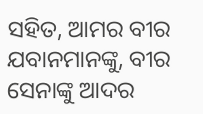ସହିତ, ଆମର ବୀର ଯବାନମାନଙ୍କୁ, ବୀର ସେନାଙ୍କୁ ଆଦର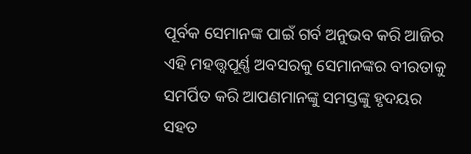ପୂର୍ବକ ସେମାନଙ୍କ ପାଇଁ ଗର୍ବ ଅନୁଭବ କରି ଆଜିର ଏହି ମହତ୍ତ୍ୱପୂର୍ଣ୍ଣ ଅବସରକୁ ସେମାନଙ୍କର ବୀରତାକୁ ସମର୍ପିତ କରି ଆପଣମାନଙ୍କୁ ସମସ୍ତଙ୍କୁ ହୃଦୟର ସହତ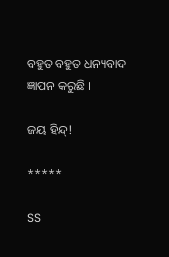ବହୁତ ବହୁତ ଧନ୍ୟବାଦ ଜ୍ଞାପନ କରୁଛି ।

ଜୟ ହିନ୍ଦ୍‌!

*****

SS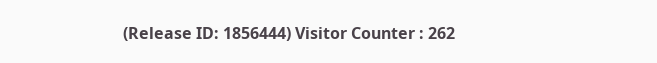(Release ID: 1856444) Visitor Counter : 262